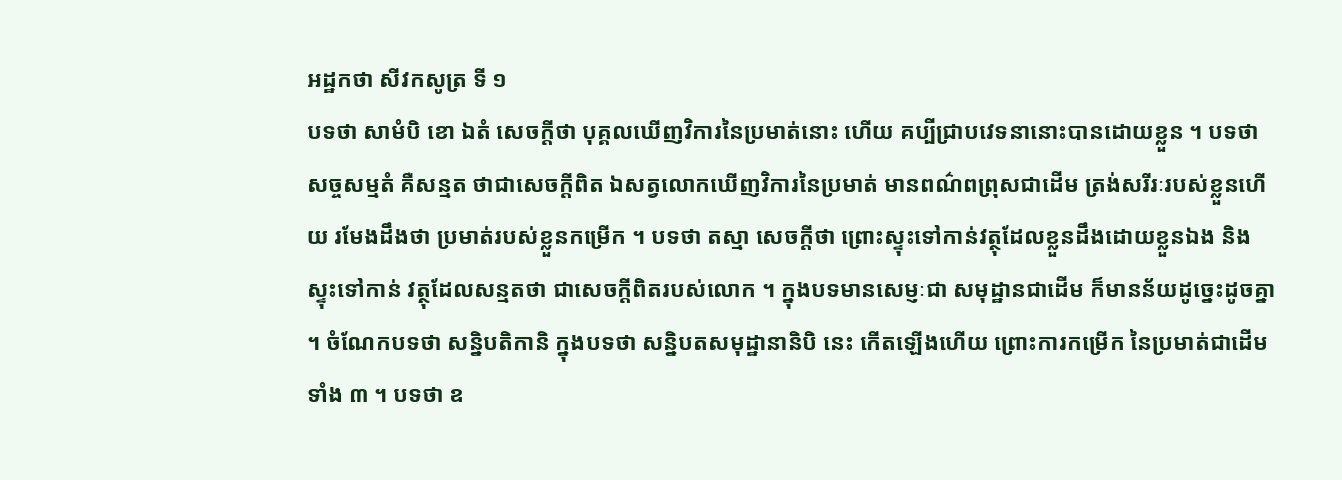អដ្ឋកថា សីវកសូត្រ ទី ១
បទថា សាមំបិ ខោ ឯតំ សេចក្តីថា បុគ្គលឃើញវិការនៃប្រមាត់នោះ ហើយ គប្បីជ្រាបវេទនានោះបានដោយខ្លួន ។ បទថា សច្ចសម្មតំ គឺសន្មត ថាជាសេចក្តីពិត ឯសត្វលោកឃើញវិការនៃប្រមាត់ មានពណ៌ពព្រុសជាដើម ត្រង់សរីរៈរបស់ខ្លួនហើយ រមែងដឹងថា ប្រមាត់របស់ខ្លួនកម្រើក ។ បទថា តស្មា សេចក្តីថា ព្រោះស្ទុះទៅកាន់វត្ថុដែលខ្លួនដឹងដោយខ្លួនឯង និងស្ទុះទៅកាន់ វត្ថុដែលសន្មតថា ជាសេចក្តីពិតរបស់លោក ។ ក្នុងបទមានសេម្ញៈជា សមុដ្ឋានជាដើម ក៏មានន័យដូច្នេះដូចគ្នា ។ ចំណែកបទថា សន្និបតិកានិ ក្នុងបទថា សន្និបតសមុដ្ឋានានិបិ នេះ កើតឡើងហើយ ព្រោះការកម្រើក នៃប្រមាត់ជាដើមទាំង ៣ ។ បទថា ឧ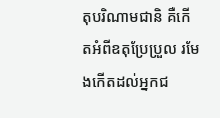តុបរិណាមជានិ គឺកើតអំពីឧតុប្រែប្រួល រមែងកើតដល់អ្នកជ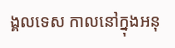ង្គលទេស កាលនៅក្នុងអនុ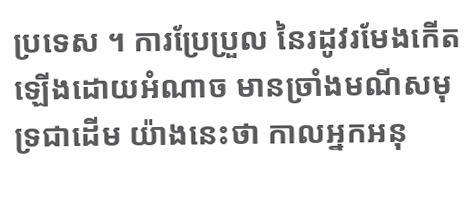ប្រទេស ។ ការប្រែប្រួល នៃរដូវរមែងកើតឡើងដោយអំណាច មានច្រាំងមណីសមុទ្រជាដើម យ៉ាងនេះថា កាលអ្នកអនុ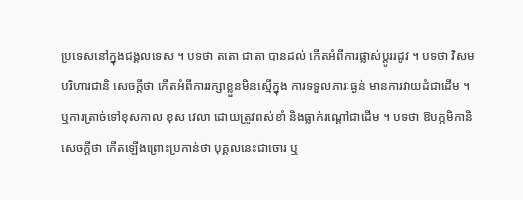ប្រទេសនៅក្នុងជង្គលទេស ។ បទថា តតោ ជាតា បានដល់ កើតអំពីការផ្លាស់ប្តូររដូវ ។ បទថា វិសមបរិហារជានិ សេចក្តីថា កើតអំពីការរក្សាខ្លួនមិនស្មើក្នុង ការទទួលភារៈធ្ងន់ មានការវាយដំជាដើម ។ ឬការត្រាច់ទៅខុសកាល ខុស វេលា ដោយត្រូវពស់ខាំ និងធ្លាក់រណ្តៅជាដើម ។ បទថា ឱបក្កមិកានិ សេចក្តីថា កើតឡើងព្រោះប្រកាន់ថា បុគ្គលនេះជាចោរ ឬ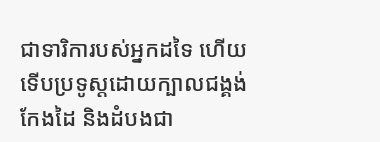ជាទារិការបស់អ្នកដទៃ ហើយទើបប្រទូស្តដោយក្បាលជង្គង់ កែងដៃ និងដំបងជា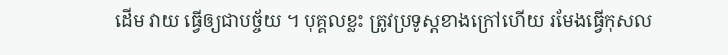ដើម វាយ ធ្វើឲ្យជាបច្ច័យ ។ បុគ្គលខ្លះ ត្រូវប្រទូស្តខាងក្រៅហើយ រមែងធ្វើកុសល